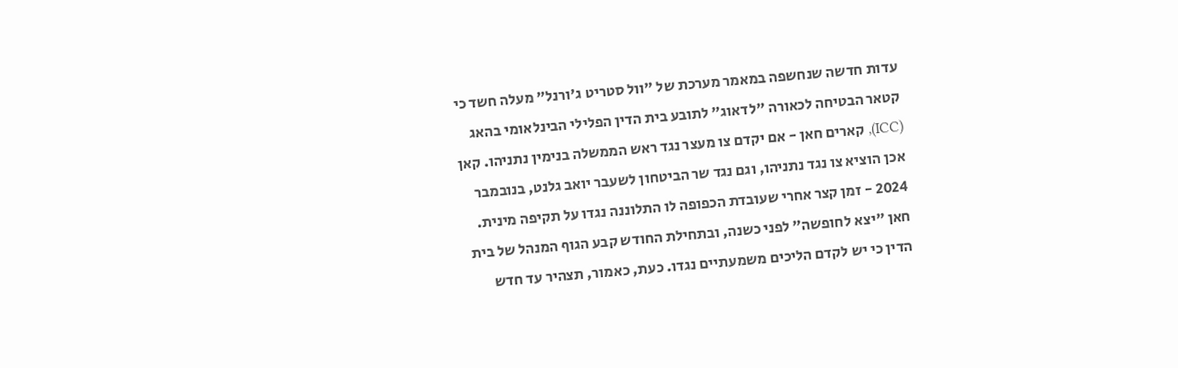עדות חדשה שנחשפה במאמר מערכת של "וול סטריט ג'ורנל" מעלה חשד כי קטאר הבטיחה לכאורה "לדאוג" לתובע בית הדין הפלילי הבינלאומי בהאג (ICC), קארים חאן - אם יקדם צו מעצר נגד ראש הממשלה בנימין נתניהו. קאן אכן הוציא צו נגד נתניהו, וגם נגד שר הביטחון לשעבר יואב גלנט, בנובמבר 2024 - זמן קצר אחרי שעובדת הכפופה לו התלוננה נגדו על תקיפה מינית.
חאן "יצא לחופשה" לפני כשנה, ובתחילת החודש קבע הגוף המנהל של בית הדין כי יש לקדם הליכים משמעתיים נגדו. כעת, כאמור, תצהיר עד חדש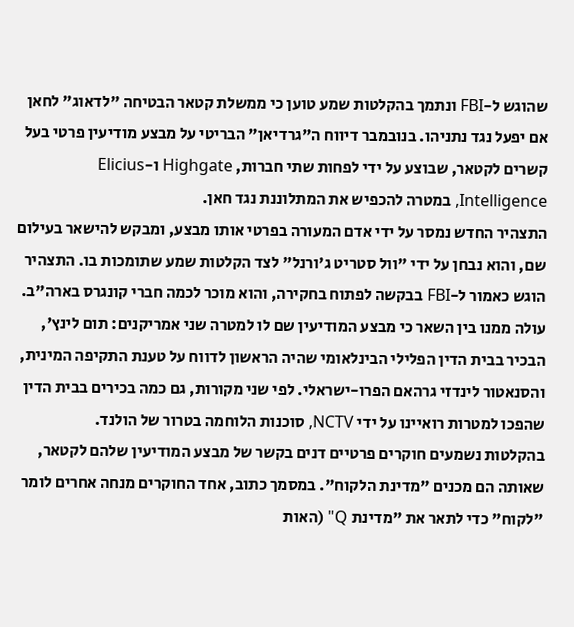שהוגש ל-FBI ונתמך בהקלטות שמע טוען כי ממשלת קטאר הבטיחה "לדאוג" לחאן אם יפעל נגד נתניהו. בנובמבר דיווח ה"גרדיאן" הבריטי על מבצע מודיעין פרטי בעל קשרים לקטאר, שבוצע על ידי לפחות שתי חברות, Highgate ו-Elicius Intelligence, במטרה להכפיש את המתלוננת נגד חאן.
התצהיר החדש נמסר על ידי אדם המעורה בפרטי אותו מבצע, ומבקש להישאר בעילום שם, והוא נבחן על ידי "וול סטריט ג'ורנל" לצד הקלטות שמע שתומכות בו. התצהיר הוגש כאמור ל-FBI בבקשה לפתוח בחקירה, והוא מוכר לכמה חברי קונגרס בארה"ב. עולה ממנו בין השאר כי מבצע המודיעין שם לו למטרה שני אמריקנים: תום לינץ', הבכיר בבית הדין הפלילי הבינלאומי שהיה הראשון לדווח על טענת התקיפה המינית, והסנאטור לינדזי גרהאם הפרו-ישראלי. לפי שני מקורות, גם כמה בכירים בבית הדין שהפכו למטרות רואיינו על ידי NCTV, סוכנות הלוחמה בטרור של הולנד.
בהקלטות נשמעים חוקרים פרטיים דנים בקשר של מבצע המודיעין שלהם לקטאר, שאותה הם מכנים "מדינת הלקוח". במסמך כתוב, אחד החוקרים מנחה אחרים לומר "לקוח" כדי לתאר את "מדינת Q" (האות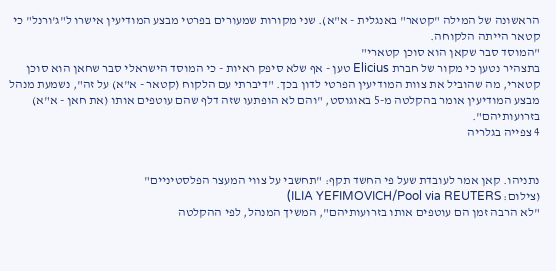הראשונה של המילה "קטאר" באנגלית - א"א). שני מקורות שמעורים בפרטי מבצע המודיעין אישרו ל"ג'ורנל" כי קטאר הייתה הלקוחה.
"המוסד סבר שקאן הוא סוכן קטארי"
בתצהיר נטען כי מקור של חברת Elicius טען - אף שלא סיפק ראיות - כי המוסד הישראלי סבר שחאן הוא סוכן קטארי, מה שהוביל את צוות המודיעין הפרטי לדון בכך. "דיברתי עם הלקוח (קטאר - א"א) על זה", נשמעת מנהל מבצע המודיעין אומר בהקלטה מ-5 באוגוסט, "והם לא הופתעו שזה דלף שהם עוטפים אותו (את חאן - א"א) בזרועותיהם".
4 צפייה בגלריה


נתניהו. קאן אמר לעובדת שעל פי החשד תקף: "תחשבי על צווי המעצר הפלסטיניים"
(צילום: ILIA YEFIMOVICH/Pool via REUTERS)
"לא הרבה זמן הם עוטפים אותו בזרועותיהם", המשיך המנהל, לפי ההקלטה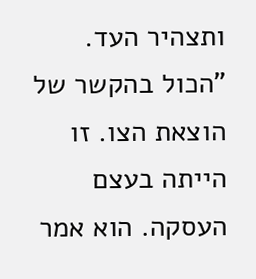ותצהיר העד. "הכול בהקשר של הוצאת הצו. זו הייתה בעצם העסקה. הוא אמר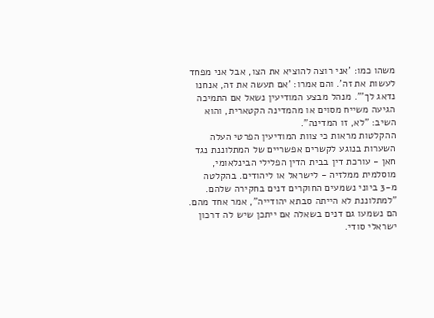משהו כמו: 'אני רוצה להוציא את הצו, אבל אני מפחד לעשות את זה'. והם אמרו: 'אם תעשה את זה, אנחנו נדאג לך'". מנהל מבצע המודיעין נשאל אם התמיכה הגיעה משייח מסוים או מהמדינה הקטארית, והוא השיב: "לא, זו המדינה".
ההקלטות מראות כי צוות המודיעין הפרטי העלה השערות בנוגע לקשרים אפשריים של המתלוננת נגד חאן - עורכת דין בבית הדין הפלילי הבינלאומי, מוסלמית ממלזיה - לישראל או ליהודים. בהקלטה מ-3 ביוני נשמעים החוקרים דנים בחקירה שלהם. "למתלוננת לא הייתה סבתא יהודייה", אמר אחד מהם.
הם נשמעו גם דנים בשאלה אם ייתכן שיש לה דרכון ישראלי סודי.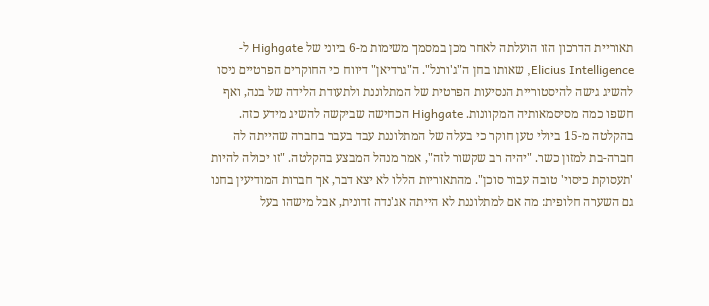תאוריית הדרכון הזו הועלתה לאחר מכן במסמך משימות מ-6 ביוני של Highgate ל-Elicius Intelligence, שאותו בחן ה"ג'ורנל". ה"גרדיאן" דיווח כי החוקרים הפרטיים ניסו להשיג גישה להיסטוריית הנסיעות הפרטית של המתלוננת ולתעודת הלידה של בנה, ואף חשפו כמה מסיסמאותיה המקוונות. Highgate הכחישה שביקשה להשיג מידע כזה.
בהקלטה מ-15 ביולי טען חוקר כי בעלה של המתלוננת עבד בעבר בחברה שהייתה לה חברה-בת למזון כשר. "יהיה רב שקשור לזה", אמר מנהל המבצע בהקלטה. "זו יכולה להיות 'תעסוקת כיסוי' טובה עבור סוכן". מהתאוריות הללו לא יצא דבר, אך חברות המודיעין בחנו גם השערה חלופית: מה אם למתלוננת לא הייתה אג'נדה זדונית, אבל מישהו בעל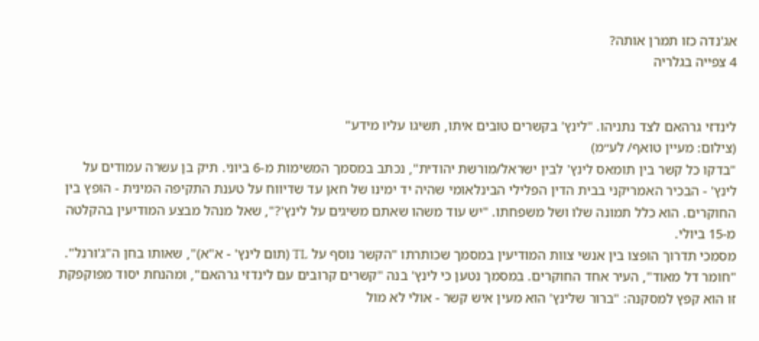אג'נדה כזו תמרן אותה?
4 צפייה בגלריה


לינדזי גרהאם לצד נתניהו. "לינץ' בקשרים טובים איתו, תשיגו עליו מידע"
(צילום: מעיין טואף/ לע״מ)
"בדקו כל קשר בין תומאס לינץ' לבין ישראל/מורשת יהודית", נכתב במסמך המשימות מ-6 ביוני. תיק בן עשרה עמודים על לינץ' - הבכיר האמריקני בבית הדין הפלילי הבינלאומי שהיה יד ימינו של חאן עד שדיווח על טענת התקיפה המינית - הופץ בין החוקרים. הוא כלל תמונה שלו ושל משפחתו. "יש עוד משהו שאתם משיגים על לינץ'?", שאל מנהל מבצע המודיעין בהקלטה מ-15 ביולי.
מסמכי תדרוך הופצו בין אנשי צוות המודיעין במסמך שכותרתו "הקשר נוסף על TL (תום לינץ' - א"א)", שאותו בחן ה"ג'ורנל". "חומר דל מאוד", העיר אחד החוקרים. במסמך נטען כי לינץ' בנה "קשרים קרובים עם לינדזי גרהאם", ומהנחת יסוד מפוקפקת זו הוא קפץ למסקנה: "ברור שלינץ' הוא מעין איש קשר - אולי לא מול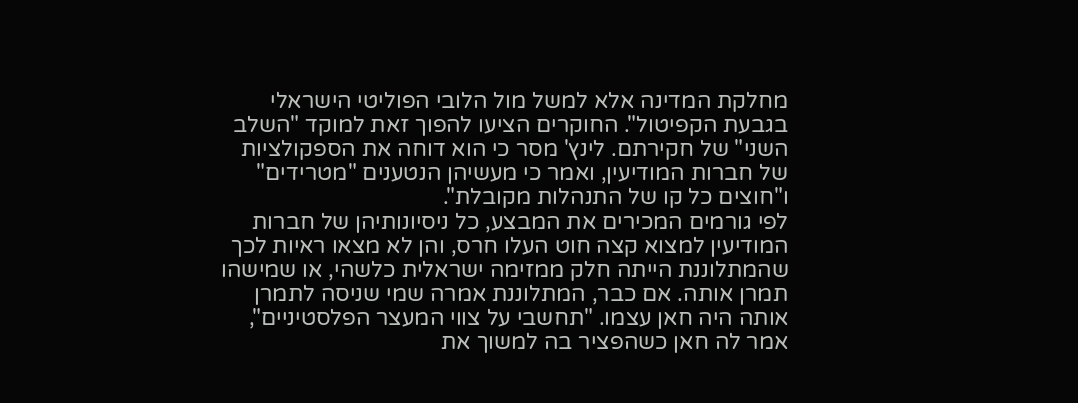מחלקת המדינה אלא למשל מול הלובי הפוליטי הישראלי בגבעת הקפיטול". החוקרים הציעו להפוך זאת למוקד "השלב השני" של חקירתם. לינץ' מסר כי הוא דוחה את הספקולציות של חברות המודיעין, ואמר כי מעשיהן הנטענים "מטרידים" ו"חוצים כל קו של התנהלות מקובלת".
לפי גורמים המכירים את המבצע, כל ניסיונותיהן של חברות המודיעין למצוא קצה חוט העלו חרס, והן לא מצאו ראיות לכך שהמתלוננת הייתה חלק ממזימה ישראלית כלשהי, או שמישהו תמרן אותה. אם כבר, המתלוננת אמרה שמי שניסה לתמרן אותה היה חאן עצמו. "תחשבי על צווי המעצר הפלסטיניים", אמר לה חאן כשהפציר בה למשוך את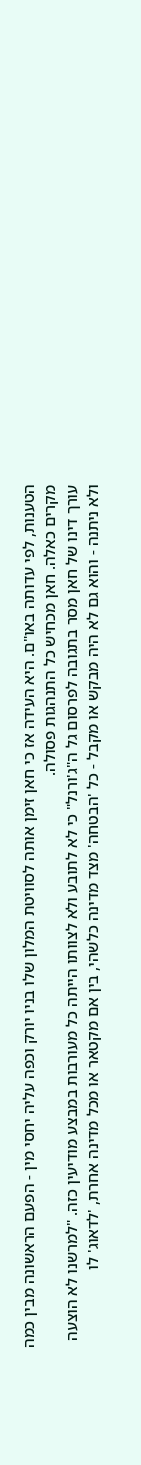הטענות, לפי עדותה באו"ם. היא העידה אז כי חאן זימן אותה לסוויטת המלון שלו בניו יורק וכפה עליה יחסי מין - הפעם הראשונה מבין כמה מקרים כאלה. חאן מכחיש כל התנהגות פסולה.
עורך דינו של חאן מסר בתגובה לפרסום גל ה"ג'ורנל" כי לא לתובע ולא לצוותו הייתה כל מעורבות במבצע מודיעין כזה. "למרשנו לא הוצעה ולא ניתנה - והוא גם לא היה מבקש או מקבל - כל 'הבטחה' מצד מדינה כלשהי, בין אם מקטאר או מכל מדינה אחרת, 'לדאוג' לו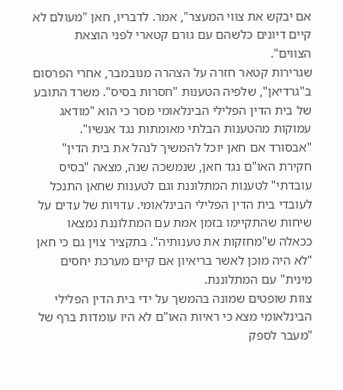אם יבקש את צווי המעצר", אמר. לדבריו, חאן "מעולם לא קיים דיונים כלשהם עם גורם קטארי לפני הוצאת הצווים".
שגרירות קטאר חזרה על הצהרה מנובמבר, אחרי הפרסום ב"גרדיאן", שלפיה הטענות "חסרות בסיס". משרד התובע של בית הדין הפלילי הבינלאומי מסר כי הוא "מודאג עמוקות מהטענות הבלתי מאומתות נגד אנשיו".
"אבסורד אם חאן יוכל להמשיך לנהל את בית הדין"
חקירת האו"ם נגד חאן, שנמשכה שנה, מצאה "בסיס עובדתי" לטענות המתלוננת וגם לטענות שחאן התנכל לעובדי בית הדין הפלילי הבינלאומי. עדויות של עדים על שיחות שהתקיימו בזמן אמת עם המתלוננת נמצאו ככאלה ש"מחזקות את טענותיה". בתקציר צוין גם כי חאן "לא היה מוכן לאשר בריאיון אם קיים מערכת יחסים מינית" עם המתלוננת.
צוות שופטים שמונה בהמשך על ידי בית הדין הפלילי הבינלאומי מצא כי ראיות האו"ם לא היו עומדות ברף של "מעבר לספק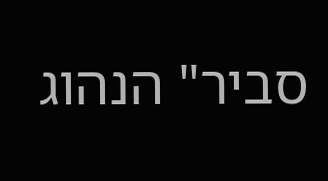סביר" הנהוג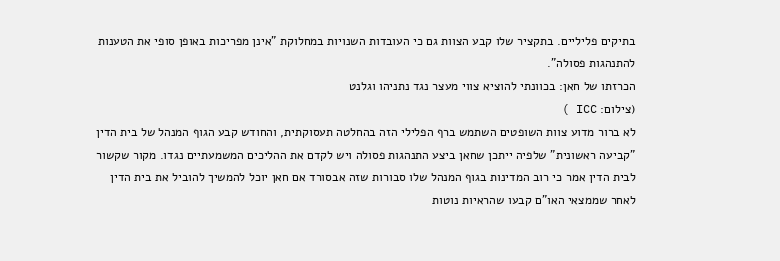בתיקים פליליים. בתקציר שלו קבע הצוות גם כי העובדות השנויות במחלוקת "אינן מפריכות באופן סופי את הטענות להתנהגות פסולה".
הכרזתו של חאן: בכוונתי להוציא צווי מעצר נגד נתניהו וגלנט
(צילום: ICC )
לא ברור מדוע צוות השופטים השתמש ברף הפלילי הזה בהחלטה תעסוקתית, והחודש קבע הגוף המנהל של בית הדין "קביעה ראשונית" שלפיה ייתכן שחאן ביצע התנהגות פסולה ויש לקדם את ההליכים המשמעתיים נגדו. מקור שקשור לבית הדין אמר כי רוב המדינות בגוף המנהל שלו סבורות שזה אבסורד אם חאן יוכל להמשיך להוביל את בית הדין לאחר שממצאי האו"ם קבעו שהראיות נוטות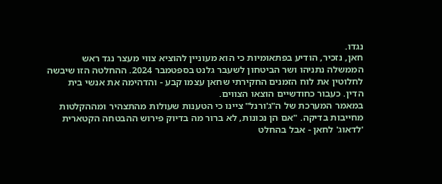נגדו.
חאן, נזכיר, הודיע בפתאומיות כי הוא מעוניין להוציא צווי מעצר נגד ראש הממשלה נתניהו ושר הביטחון לשעבר גלנט בספטמבר 2024. ההחלטה הזו שיבשה לחלוטין את לוח הזמנים החקירתי שחאן עצמו קבע - והדהימה את אנשי בית הדין. כעבור כחודשיים הוצאו הצווים.
במאמר המערכת של ה"ג'ורנל" ציינו כי הטענות שעולות מהתצהיר ומההקלטות מחייבות בדיקה. "אם הן נכונות, לא ברור מה בדיוק פירוש ההבטחה הקטארית 'לדאוג' לחאן - אבל בהחלט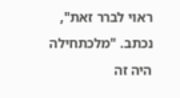ראוי לברר זאת", נכתב. "מלכתחילה היה זה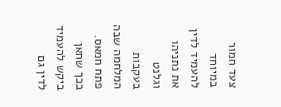צעד חמור במיוחד להעמיד לדין את נתניהו וגלנט בעקבות המלחמה שבה פתח חמאס. בכך שחאן ביקש להעמיד לדין גם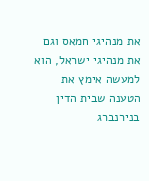את מנהיגי חמאס וגם את מנהיגי ישראל, הוא למעשה אימץ את הטענה שבית הדין בנירנברג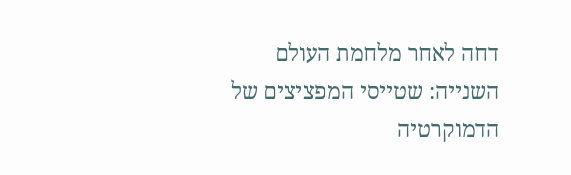דחה לאחר מלחמת העולם השנייה: שטייסי המפציצים של הדמוקרטיה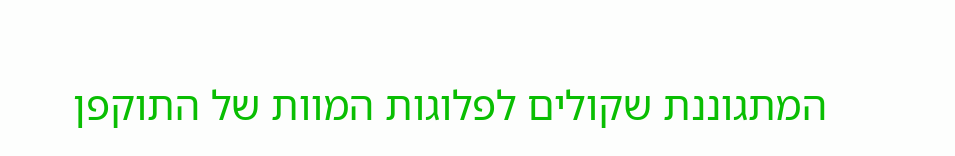המתגוננת שקולים לפלוגות המוות של התוקפן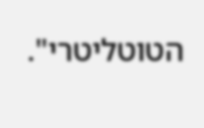הטוטליטרי".